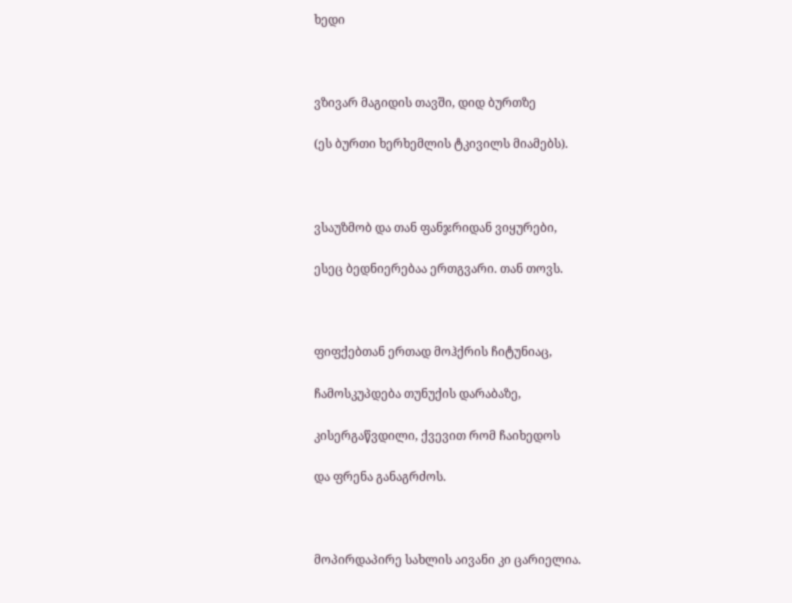ხედი



ვზივარ მაგიდის თავში, დიდ ბურთზე

(ეს ბურთი ხერხემლის ტკივილს მიამებს).



ვსაუზმობ და თან ფანჯრიდან ვიყურები,

ესეც ბედნიერებაა ერთგვარი. თან თოვს.



ფიფქებთან ერთად მოჰქრის ჩიტუნიაც,

ჩამოსკუპდება თუნუქის დარაბაზე,

კისერგაწვდილი, ქვევით რომ ჩაიხედოს

და ფრენა განაგრძოს.



მოპირდაპირე სახლის აივანი კი ცარიელია.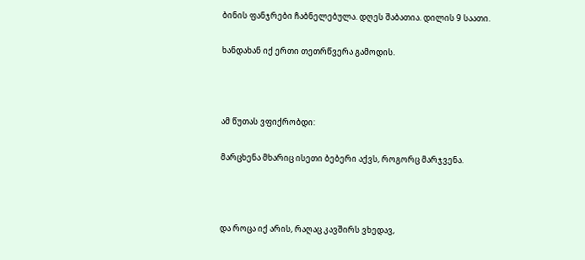ბინის ფანჯრები ჩაბნელებულა. დღეს შაბათია. დილის 9 საათი.

ხანდახან იქ ერთი თეთრწვერა გამოდის.



ამ წუთას ვფიქრობდი:

მარცხენა მხარიც ისეთი ბებერი აქვს, როგორც მარჯვენა.



და როცა იქ არის, რაღაც კავშირს ვხედავ,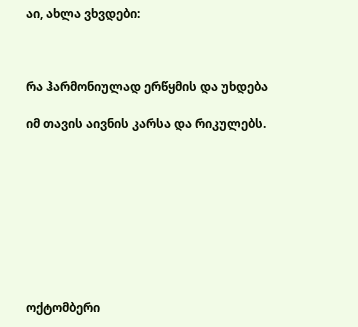აი, ახლა ვხვდები:



რა ჰარმონიულად ერწყმის და უხდება

იმ თავის აივნის კარსა და რიკულებს.









ოქტომბერი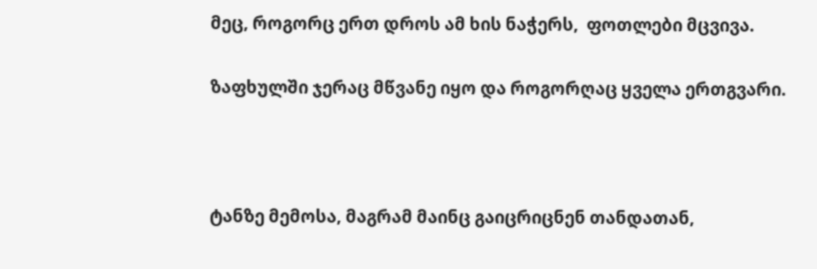მეც, როგორც ერთ დროს ამ ხის ნაჭერს,  ფოთლები მცვივა.

ზაფხულში ჯერაც მწვანე იყო და როგორღაც ყველა ერთგვარი.



ტანზე მემოსა, მაგრამ მაინც გაიცრიცნენ თანდათან,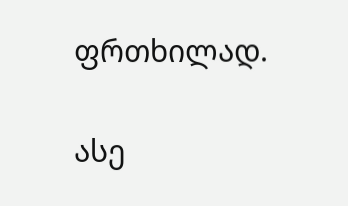ფრთხილად.

ასე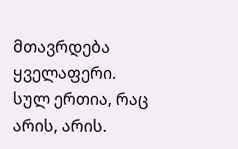მთავრდება ყველაფერი. სულ ერთია, რაც არის, არის.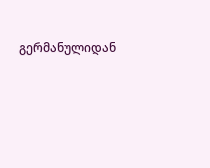გერმანულიდან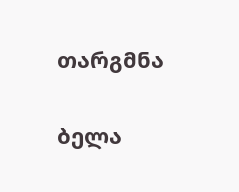თარგმნა

ბელა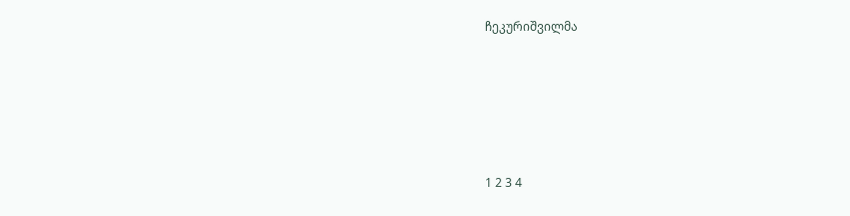ჩეკურიშვილმა







1 2 3 4